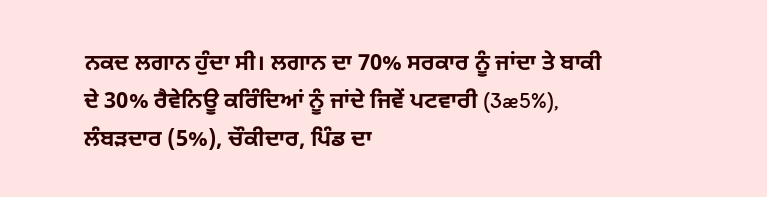ਨਕਦ ਲਗਾਨ ਹੁੰਦਾ ਸੀ। ਲਗਾਨ ਦਾ 70% ਸਰਕਾਰ ਨੂੰ ਜਾਂਦਾ ਤੇ ਬਾਕੀ ਦੇ 30% ਰੈਵੇਨਿਊ ਕਰਿੰਦਿਆਂ ਨੂੰ ਜਾਂਦੇ ਜਿਵੇਂ ਪਟਵਾਰੀ (3æ5%), ਲੰਬੜਦਾਰ (5%), ਚੌਕੀਦਾਰ, ਪਿੰਡ ਦਾ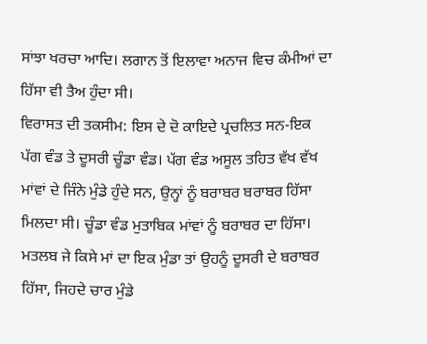ਸਾਂਝਾ ਖਰਚਾ ਆਦਿ। ਲਗਾਨ ਤੋਂ ਇਲਾਵਾ ਅਨਾਜ ਵਿਚ ਕੰਮੀਆਂ ਦਾ ਹਿੱਸਾ ਵੀ ਤੈਅ ਹੁੰਦਾ ਸੀ।
ਵਿਰਾਸਤ ਦੀ ਤਕਸੀਮ: ਇਸ ਦੇ ਦੋ ਕਾਇਦੇ ਪ੍ਰਚਲਿਤ ਸਨ-ਇਕ ਪੱਗ ਵੰਡ ਤੇ ਦੂਸਰੀ ਚੂੰਡਾ ਵੰਡ। ਪੱਗ ਵੰਡ ਅਸੂਲ ਤਹਿਤ ਵੱਖ ਵੱਖ ਮਾਂਵਾਂ ਦੇ ਜਿੰਨੇ ਮੁੰਡੇ ਹੁੰਦੇ ਸਨ, ਉਨ੍ਹਾਂ ਨੂੰ ਬਰਾਬਰ ਬਰਾਬਰ ਹਿੱਸਾ ਮਿਲਦਾ ਸੀ। ਚੂੰਡਾ ਵੰਡ ਮੁਤਾਬਿਕ ਮਾਂਵਾਂ ਨੂੰ ਬਰਾਬਰ ਦਾ ਹਿੱਸਾ। ਮਤਲਬ ਜੇ ਕਿਸੇ ਮਾਂ ਦਾ ਇਕ ਮੁੰਡਾ ਤਾਂ ਉਹਨੂੰ ਦੂਸਰੀ ਦੇ ਬਰਾਬਰ ਹਿੱਸਾ, ਜਿਹਦੇ ਚਾਰ ਮੁੰਡੇ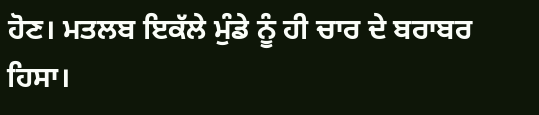ਹੋਣ। ਮਤਲਬ ਇਕੱਲੇ ਮੁੰਡੇ ਨੂੰ ਹੀ ਚਾਰ ਦੇ ਬਰਾਬਰ ਹਿਸਾ।